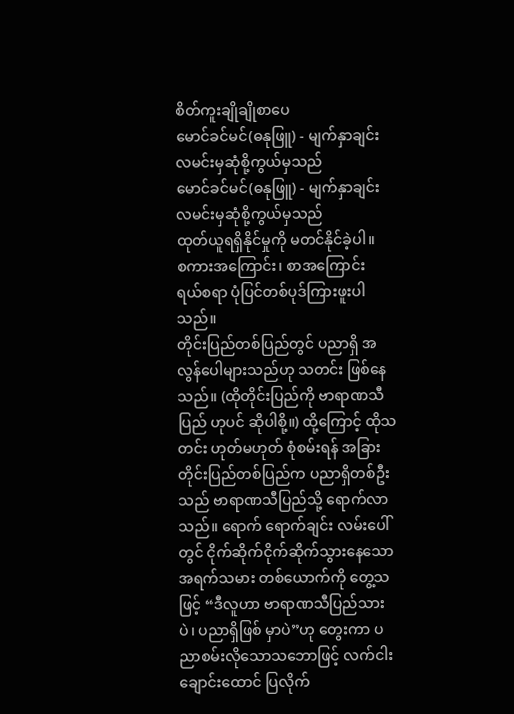စိတ်ကူးချိုချိုစာပေ
မောင်ခင်မင်(ဓနုဖြူ) - မျက်နှာချင်းလမင်းမှဆုံစို့ကွယ်မှသည်
မောင်ခင်မင်(ဓနုဖြူ) - မျက်နှာချင်းလမင်းမှဆုံစို့ကွယ်မှသည်
ထုတ်ယူရရှိနိုင်မှုကို မတင်နိုင်ခဲ့ပါ။
စကားအကြောင်း၊ စာအကြောင်း
ရယ်စရာ ပုံပြင်တစ်ပုဒ်ကြားဖူးပါသည်။
တိုင်းပြည်တစ်ပြည်တွင် ပညာရှိ အလွန်ပေါများသည်ဟု သတင်း ဖြစ်နေသည်။ (ထိုတိုင်းပြည်ကို ဗာရာဏသီပြည် ဟုပင် ဆိုပါစို့။) ထို့ကြောင့် ထိုသတင်း ဟုတ်မဟုတ် စုံစမ်းရန် အခြားတိုင်းပြည်တစ်ပြည်က ပညာရှိတစ်ဦးသည် ဗာရာဏသီပြည်သို့ ရောက်လာသည်။ ရောက် ရောက်ချင်း လမ်းပေါ်တွင် ငိုက်ဆိုက်ငိုက်ဆိုက်သွားနေသော အရက်သမား တစ်ယောက်ကို တွေ့သဖြင့် “ဒီလူဟာ ဗာရာဏသီပြည်သားပဲ၊ ပညာရှိဖြစ် မှာပဲ”ဟု တွေးကာ ပညာစမ်းလိုသောသဘောဖြင့် လက်ငါးချောင်းထောင် ပြလိုက်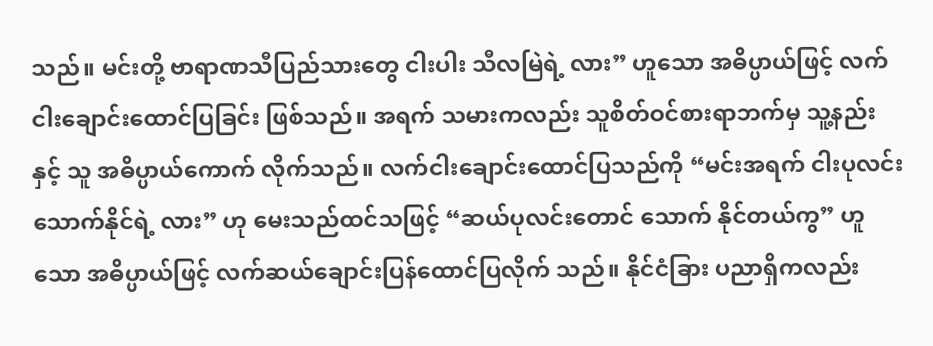သည်။ မင်းတို့ ဗာရာဏသီပြည်သားတွေ ငါးပါး သီလမြဲရဲ့ လား” ဟူသော အဓိပ္ပာယ်ဖြင့် လက်ငါးချောင်းထောင်ပြခြင်း ဖြစ်သည်။ အရက် သမားကလည်း သူစိတ်ဝင်စားရာဘက်မှ သူ့နည်းနှင့် သူ အဓိပ္ပာယ်ကောက် လိုက်သည်။ လက်ငါးချောင်းထောင်ပြသည်ကို “မင်းအရက် ငါးပုလင်းသောက်နိုင်ရဲ့ လား” ဟု မေးသည်ထင်သဖြင့် “ဆယ်ပုလင်းတောင် သောက် နိုင်တယ်ကွ” ဟူသော အဓိပ္ပာယ်ဖြင့် လက်ဆယ်ချောင်းပြန်ထောင်ပြလိုက် သည်။ နိုင်ငံခြား ပညာရှိကလည်း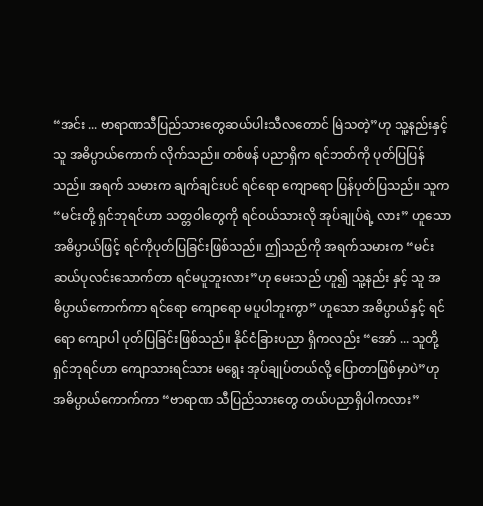“အင်း ... ဗာရာဏသီပြည်သားတွေဆယ်ပါးသီလတောင် မြဲသတဲ့”ဟု သူ့နည်းနှင့်သူ အဓိပ္ပာယ်ကောက် လိုက်သည်။ တစ်ဖန် ပညာရှိက ရင်ဘတ်ကို ပုတ်ပြပြန်သည်။ အရက် သမားက ချက်ချင်းပင် ရင်ရော ကျောရော ပြန်ပုတ်ပြသည်။ သူက “မင်းတို့ ရှင်ဘုရင်ဟာ သတ္တဝါတွေကို ရင်ဝယ်သားလို အုပ်ချုပ်ရဲ့ လား” ဟူသော အဓိပ္ပာယ်ဖြင့် ရင်ကိုပုတ်ပြခြင်းဖြစ်သည်။ ဤသည်ကို အရက်သမားက “မင်း ဆယ်ပုလင်းသောက်တာ ရင်မပူဘူးလား”ဟု မေးသည် ဟူ၍ သူ့နည်း နှင့် သူ အဓိပ္ပာယ်ကောက်ကာ ရင်ရော ကျောရော မပူပါဘူးကွာ” ဟူသော အဓိပ္ပာယ်နှင့် ရင်ရော ကျောပါ ပုတ်ပြခြင်းဖြစ်သည်။ နိုင်ငံခြားပညာ ရှိကလည်း “အော် ... သူတို့ ရှင်ဘုရင်ဟာ ကျောသားရင်သား မရွေး အုပ်ချုပ်တယ်လို့ ပြောတာဖြစ်မှာပဲ”ဟု အဓိပ္ပာယ်ကောက်ကာ “ဗာရာဏ သီပြည်သားတွေ တယ်ပညာရှိပါကလား”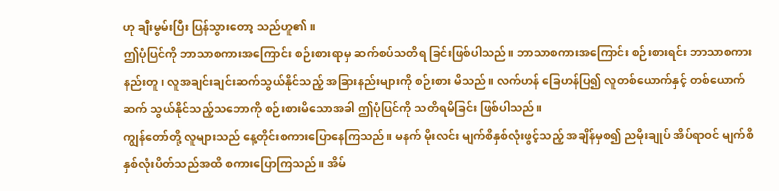ဟု ချီးမွမ်းပြီး ပြန်သွားတော့ သည်ဟူ၏။
ဤပုံပြင်ကို ဘာသာစကားအကြောင်း စဉ်းစားရာမှ ဆက်စပ်သတိရ ခြင်းဖြစ်ပါသည်။ ဘာသာစကားအကြောင်း စဉ်းစားရင်း ဘာသာစကား နည်းတူ၊ လူအချင်းချင်းဆက်သွယ်နိုင်သည့် အခြားနည်းများကို စဉ်းစား မိသည်။ လက်ဟန် ခြေဟန်ပြ၍ လူတစ်ယောက်နှင့် တစ်ယောက် ဆက် သွယ်နိုင်သည့်သဘောကို စဉ်းစားမိသောအခါ ဤပုံပြင်ကို သတိရမိခြင်း ဖြစ်ပါသည်။
ကျွန်တော်တို့ လူများသည် နေ့တိုင်းစကားပြောနေကြသည်။ မနက် မိုးလင်း မျက်စိနှစ်လုံးဖွင့်သည့် အချိန်မှစ၍ ညမိုးချုပ် အိပ်ရာဝင် မျက်စိ နှစ်လုံးပိတ်သည်အထိ စကားပြောကြသည်။ အိမ်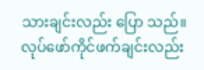သားချင်းလည်း ပြော သည်။ လုပ်ဖော်ကိုင်ဖက်ချင်းလည်း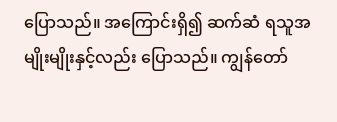ပြောသည်။ အကြောင်းရှိ၍ ဆက်ဆံ ရသူအမျိုးမျိုးနှင့်လည်း ပြောသည်။ ကျွန်တော်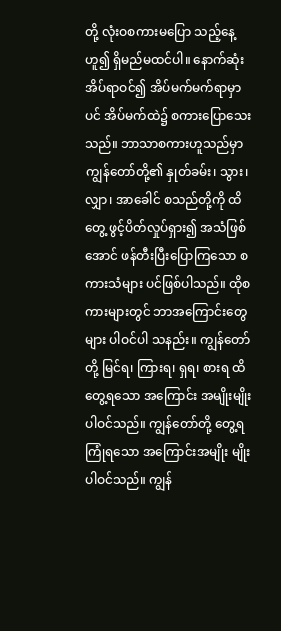တို့ လုံးဝစကားမပြော သည့်နေ့ဟူ၍ ရှိမည်မထင်ပါ။ နောက်ဆုံး အိပ်ရာဝင်၍ အိပ်မက်မက်ရာမှာပင် အိပ်မက်ထဲ၌ စကားပြောသေးသည်။ ဘာသာစကားဟူသည်မှာ ကျွန်တော်တို့၏ နှုတ်ခမ်း၊ သွား၊ လျှာ၊ အာခေါင် စသည်တို့ကို ထိတွေ့ ဖွင့်ပိတ်လှုပ်ရှား၍ အသံဖြစ်အောင် ဖန်တီးပြီးပြောကြသော စကားသံများ ပင်ဖြစ်ပါသည်။ ထိုစကားများတွင် ဘာအကြောင်းတွေများ ပါဝင်ပါ သနည်း။ ကျွန်တော်တို့ မြင်ရ၊ ကြားရ၊ ရှရ၊ စားရ ထိတွေ့ရသော အကြောင်း အမျိုးမျိုး ပါဝင်သည်။ ကျွန်တော်တို့ တွေ့ရကြုံရသော အကြောင်းအမျိုး မျိုးပါဝင်သည်။ ကျွန်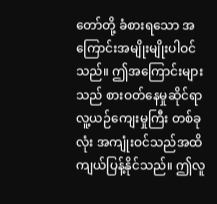တော်တို့ ခံစားရသော အကြောင်းအမျိုးမျိုးပါဝင် သည်။ ဤအကြောင်းများသည် စားဝတ်နေမှုဆိုင်ရာ လူ့ယဉ်ကျေးမှုကြီး တစ်ခုလုံး အကျုံးဝင်သည်အထိ ကျယ်ပြန့်နိုင်သည်။ ဤလူ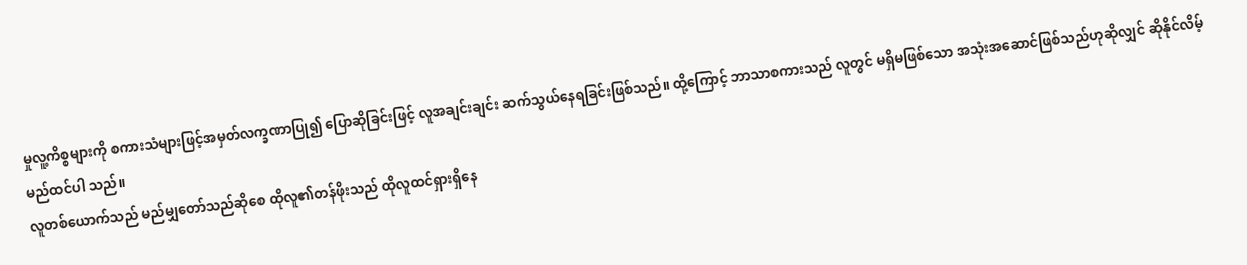မှုလူ့ကိစ္စများကို စကားသံများဖြင့်အမှတ်လက္ခဏာပြု၍ ပြောဆိုခြင်းဖြင့် လူအချင်းချင်း ဆက်သွယ်နေရခြင်းဖြစ်သည်။ ထို့ကြောင့် ဘာသာစကားသည် လူတွင် မရှိမဖြစ်သော အသုံးအဆောင်ဖြစ်သည်ဟုဆိုလျှင် ဆိုနိုင်လိမ့်မည်ထင်ပါ သည်။
လူတစ်ယောက်သည် မည်မျှတော်သည်ဆိုစေ ထိုလူ၏တန်ဖိုးသည် ထိုလူထင်ရှားရှိနေ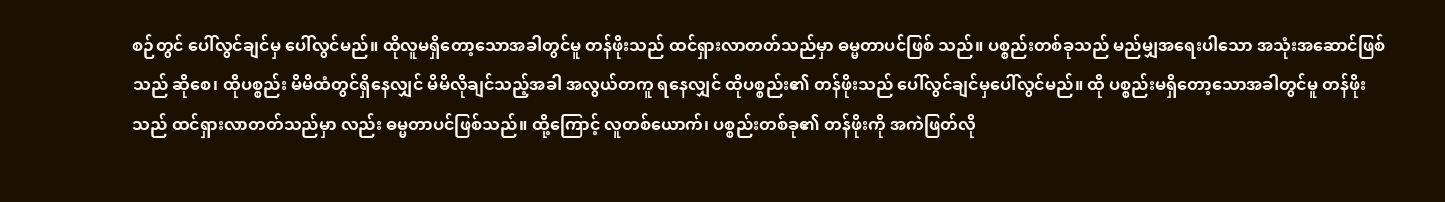စဉ်တွင် ပေါ်လွင်ချင်မှ ပေါ်လွင်မည်။ ထိုလူမရှိတော့သောအခါတွင်မူ တန်ဖိုးသည် ထင်ရှားလာတတ်သည်မှာ ဓမ္မတာပင်ဖြစ် သည်။ ပစ္စည်းတစ်ခုသည် မည်မျှအရေးပါသော အသုံးအဆောင်ဖြစ်သည် ဆိုစေ၊ ထိုပစ္စည်း မိမိထံတွင်ရှိနေလျှင် မိမိလိုချင်သည့်အခါ အလွယ်တကူ ရနေလျှင် ထိုပစ္စည်း၏ တန်ဖိုးသည် ပေါ်လွင်ချင်မှပေါ်လွင်မည်။ ထို ပစ္စည်းမရှိတော့သောအခါတွင်မူ တန်ဖိုးသည် ထင်ရှားလာတတ်သည်မှာ လည်း ဓမ္မတာပင်ဖြစ်သည်။ ထို့ကြောင့် လူတစ်ယောက်၊ ပစ္စည်းတစ်ခု၏ တန်ဖိုးကို အကဲဖြတ်လို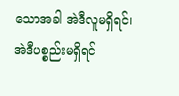သောအခါ အဲဒီလူမရှိရင်၊ အဲဒီပစ္စည်းမရှိရင်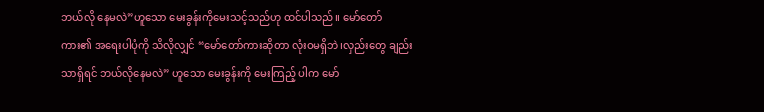ဘယ်လို နေမလဲ”ဟူသော မေးခွန်းကိုမေးသင့်သည်ဟု ထင်ပါသည်။ မော်တော် ကား၏ အရေးပါပုံကို သိလိုလျှင် “မော်တော်ကားဆိုတာ လုံးဝမရှိဘဲ၊လှည်းတွေ ချည်းသာရှိရင် ဘယ်လိုနေမလဲ” ဟူသော မေးခွန်းကို မေးကြည့် ပါက မော်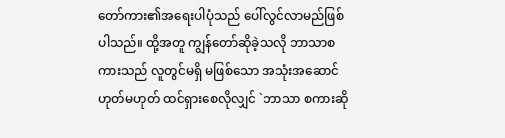တော်ကား၏အရေးပါပုံသည် ပေါ်လွင်လာမည်ဖြစ်ပါသည်။ ထို့အတူ ကျွန်တော်ဆိုခဲ့သလို ဘာသာစကားသည် လူတွင်မရှိ မဖြစ်သော အသုံးအဆောင် ဟုတ်မဟုတ် ထင်ရှားစေလိုလျှင် `ဘာသာ စကားဆို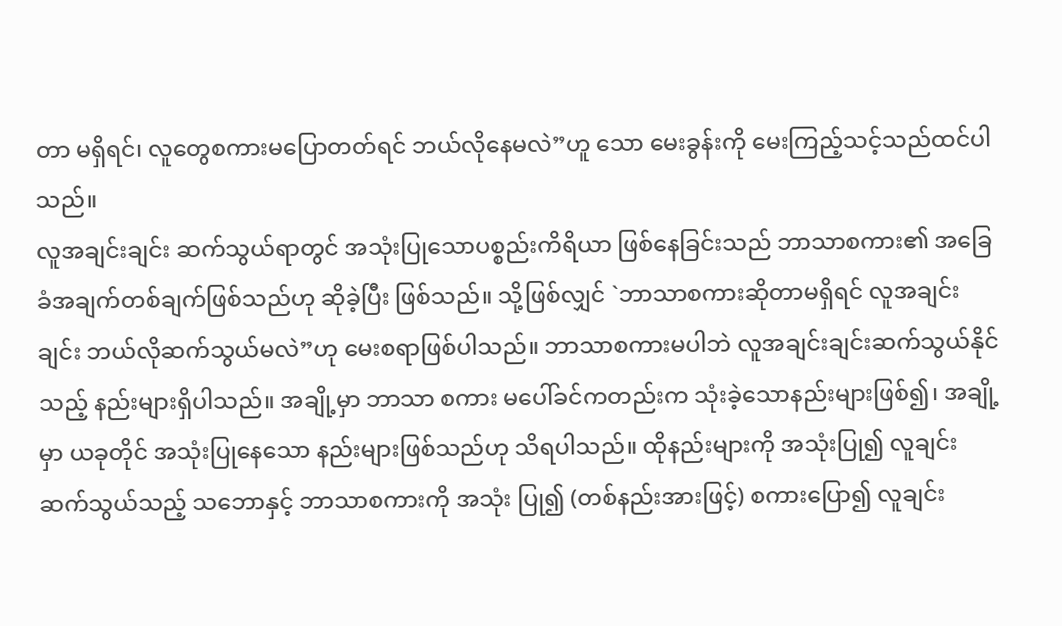တာ မရှိရင်၊ လူတွေစကားမပြောတတ်ရင် ဘယ်လိုနေမလဲ”ဟူ သော မေးခွန်းကို မေးကြည့်သင့်သည်ထင်ပါသည်။
လူအချင်းချင်း ဆက်သွယ်ရာတွင် အသုံးပြုသောပစ္စည်းကိရိယာ ဖြစ်နေခြင်းသည် ဘာသာစကား၏ အခြေခံအချက်တစ်ချက်ဖြစ်သည်ဟု ဆိုခဲ့ပြီး ဖြစ်သည်။ သို့ဖြစ်လျှင် `ဘာသာစကားဆိုတာမရှိရင် လူအချင်းချင်း ဘယ်လိုဆက်သွယ်မလဲ”ဟု မေးစရာဖြစ်ပါသည်။ ဘာသာစကားမပါဘဲ လူအချင်းချင်းဆက်သွယ်နိုင်သည့် နည်းများရှိပါသည်။ အချို့မှာ ဘာသာ စကား မပေါ်ခင်ကတည်းက သုံးခဲ့သောနည်းများဖြစ်၍၊ အချို့မှာ ယခုတိုင် အသုံးပြုနေသော နည်းများဖြစ်သည်ဟု သိရပါသည်။ ထိုနည်းများကို အသုံးပြု၍ လူချင်းဆက်သွယ်သည့် သဘောနှင့် ဘာသာစကားကို အသုံး ပြု၍ (တစ်နည်းအားဖြင့်) စကားပြော၍ လူချင်း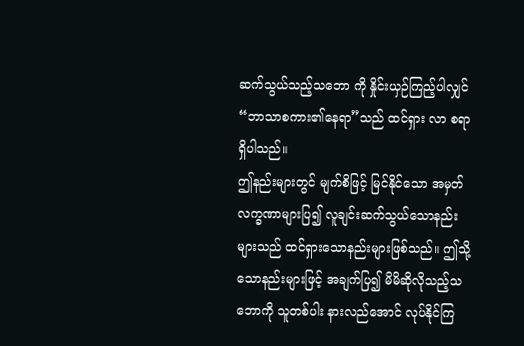ဆက်သွယ်သည့်သဘော ကို နှိုင်းယှဉ်ကြည့်ပါလျှင် “ဘာသာစကား၏နေရာ”သည် ထင်ရှား လာ စရာရှိပါသည်။
ဤနည်းများတွင် မျက်စိဖြင့် မြင်နိုင်သော အမှတ်လက္ခဏာများပြ၍ လူချင်းဆက်သွယ်သောနည်းများသည် ထင်ရှားသောနည်းများဖြစ်သည်။ ဤသို့သောနည်းများဖြင့် အချက်ပြ၍ မိမိဆိုလိုသည့်သဘောကို သူတစ်ပါး နားလည်အောင် လုပ်နိုင်ကြ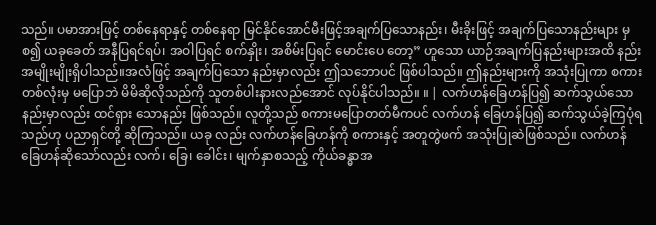သည်။ ပမာအားဖြင့် တစ်နေရာနှင့် တစ်နေရာ မြင်နိုင်အောင်မီးဖြင့်အချက်ပြသောနည်း၊ မီးခိုးဖြင့် အချက်ပြသောနည်းများ မှစ၍ ယခုခေတ် အနီပြရင်ရပ်၊ အဝါပြရင် စက်နှိုး၊ အစိမ်းပြရင် မောင်းပေ တော့” ဟူသော ယာဉ်အချက်ပြနည်းများအထိ နည်းအမျိုးမျိုးရှိပါသည်။အလံဖြင့် အချက်ပြသော နည်းမှာလည်း ဤသဘောပင် ဖြစ်ပါသည်။ ဤနည်းများကို အသုံးပြုကာ စကားတစ်လုံးမှ မပြောဘဲ မိမိဆိုလိုသည်ကို သူတစ်ပါးနားလည်အောင် လုပ်နိုင်ပါသည်။ ။ | လက်ဟန်ခြေဟန်ပြ၍ ဆက်သွယ်သော နည်းမှာလည်း ထင်ရှား သောနည်း ဖြစ်သည်။ လူတို့သည် စကားမပြောတတ်မီကပင် လက်ဟန် ခြေဟန်ပြ၍ ဆက်သွယ်ခဲ့ကြပုံရသည်ဟု ပညာရှင်တို့ ဆိုကြသည်။ ယခု လည်း လက်ဟန်ခြေဟန်ကို စကားနှင့် အတူတွဲဖက် အသုံးပြုဆဲဖြစ်သည်။ လက်ဟန်ခြေဟန်ဆိုသော်လည်း လက်၊ ခြေ၊ ခေါင်း၊ မျက်နှာစသည့် ကိုယ်ခန္ဓာအ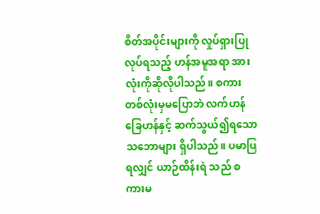စိတ်အပိုင်းများကို လှုပ်ရှားပြုလုပ်ရသည့် ဟန်အမူအရာ အားလုံးကိုဆိုလိုပါသည်။ စကားတစ်လုံးမှမပြောဘဲ လက်ဟန်ခြေဟန်နှင့် ဆက်သွယ်၍ရသော သဘောများ ရှိပါသည်။ ပမာပြရလျှင် ယာဉ်ထိန်းရဲ သည် စကားမ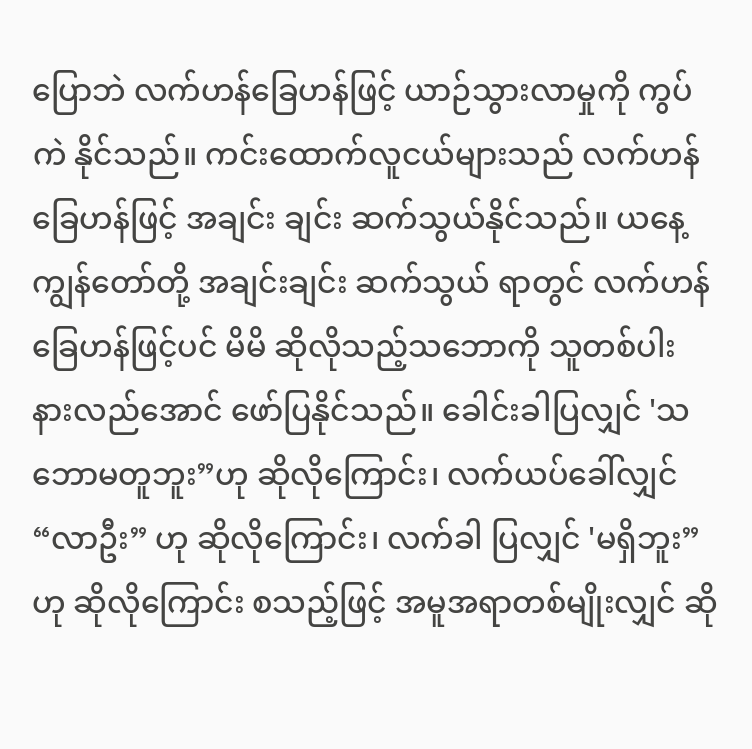ပြောဘဲ လက်ဟန်ခြေဟန်ဖြင့် ယာဉ်သွားလာမှုကို ကွပ်ကဲ နိုင်သည်။ ကင်းထောက်လူငယ်များသည် လက်ဟန် ခြေဟန်ဖြင့် အချင်း ချင်း ဆက်သွယ်နိုင်သည်။ ယနေ့ ကျွန်တော်တို့ အချင်းချင်း ဆက်သွယ် ရာတွင် လက်ဟန်ခြေဟန်ဖြင့်ပင် မိမိ ဆိုလိုသည့်သဘောကို သူတစ်ပါး နားလည်အောင် ဖော်ပြနိုင်သည်။ ခေါင်းခါပြလျှင် 'သဘောမတူဘူး”ဟု ဆိုလိုကြောင်း၊ လက်ယပ်ခေါ်လျှင် “လာဦး” ဟု ဆိုလိုကြောင်း၊ လက်ခါ ပြလျှင် 'မရှိဘူး” ဟု ဆိုလိုကြောင်း စသည့်ဖြင့် အမူအရာတစ်မျိုးလျှင် ဆို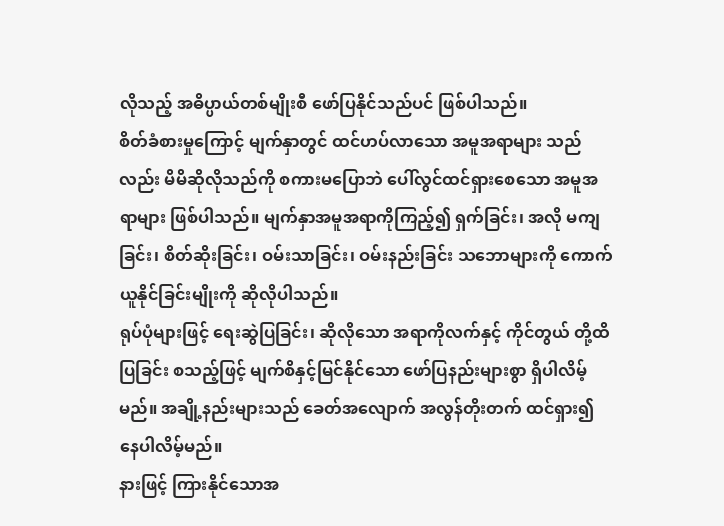လိုသည့် အဓိပ္ပာယ်တစ်မျိုးစီ ဖော်ပြနိုင်သည်ပင် ဖြစ်ပါသည်။
စိတ်ခံစားမှုကြောင့် မျက်နှာတွင် ထင်ဟပ်လာသော အမူအရာများ သည်လည်း မိမိဆိုလိုသည်ကို စကားမပြောဘဲ ပေါ်လွင်ထင်ရှားစေသော အမူအရာများ ဖြစ်ပါသည်။ မျက်နှာအမူအရာကိုကြည့်၍ ရှက်ခြင်း၊ အလို မကျခြင်း၊ စိတ်ဆိုးခြင်း၊ ဝမ်းသာခြင်း၊ ဝမ်းနည်းခြင်း သဘောများကို ကောက်ယူနိုင်ခြင်းမျိုးကို ဆိုလိုပါသည်။
ရုပ်ပုံများဖြင့် ရေးဆွဲပြခြင်း၊ ဆိုလိုသော အရာကိုလက်နှင့် ကိုင်တွယ် တို့ထိပြခြင်း စသည့်ဖြင့် မျက်စိနှင့်မြင်နိုင်သော ဖော်ပြနည်းများစွာ ရှိပါလိမ့် မည်။ အချို့နည်းများသည် ခေတ်အလျောက် အလွန်တိုးတက် ထင်ရှား၍ နေပါလိမ့်မည်။
နားဖြင့် ကြားနိုင်သောအ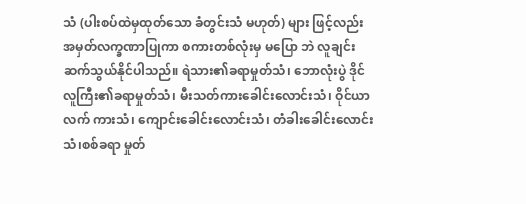သံ (ပါးစပ်ထဲမှထုတ်သော ခံတွင်းသံ မဟုတ်) များ ဖြင့်လည်း အမှတ်လက္ခဏာပြုကာ စကားတစ်လုံးမှ မပြော ဘဲ လူချင်းဆက်သွယ်နိုင်ပါသည်။ ရဲသား၏ခရာမှုတ်သံ၊ ဘောလုံးပွဲ ဒိုင်လူကြီး၏ခရာမှုတ်သံ၊ မီးသတ်ကားခေါင်းလောင်းသံ၊ ဝိုင်ယာ လက် ကားသံ၊ ကျောင်းခေါင်းလောင်းသံ၊ တံခါးခေါင်းလောင်းသံ၊စစ်ခရာ မှုတ်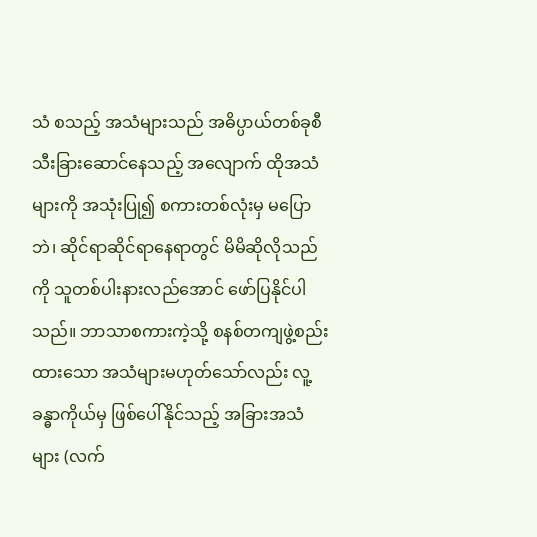သံ စသည့် အသံများသည် အဓိပ္ပာယ်တစ်ခုစီသီးခြားဆောင်နေသည့် အလျောက် ထိုအသံများကို အသုံးပြု၍ စကားတစ်လုံးမှ မပြောဘဲ၊ ဆိုင်ရာဆိုင်ရာနေရာတွင် မိမိဆိုလိုသည်ကို သူတစ်ပါးနားလည်အောင် ဖော်ပြနိုင်ပါသည်။ ဘာသာစကားကဲ့သို့ စနစ်တကျဖွဲ့စည်းထားသော အသံများမဟုတ်သော်လည်း လူ့ခန္ဓာကိုယ်မှ ဖြစ်ပေါ်နိုင်သည့် အခြားအသံ များ (လက်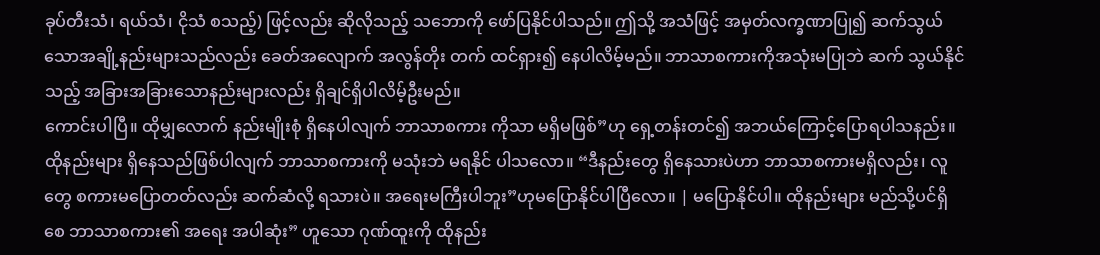ခုပ်တီးသံ၊ ရယ်သံ၊ ငိုသံ စသည့်) ဖြင့်လည်း ဆိုလိုသည့် သဘောကို ဖော်ပြနိုင်ပါသည်။ ဤသို့ အသံဖြင့် အမှတ်လက္ခဏာပြု၍ ဆက်သွယ်သောအချို့နည်းများသည်လည်း ခေတ်အလျောက် အလွန်တိုး တက် ထင်ရှား၍ နေပါလိမ့်မည်။ ဘာသာစကားကိုအသုံးမပြုဘဲ ဆက် သွယ်နိုင်သည့် အခြားအခြားသောနည်းများလည်း ရှိချင်ရှိပါလိမ့်ဦးမည်။
ကောင်းပါပြီ။ ထိုမျှလောက် နည်းမျိုးစုံ ရှိနေပါလျက် ဘာသာစကား ကိုသာ မရှိမဖြစ်”ဟု ရှေ့တန်းတင်၍ အဘယ်ကြောင့်ပြောရပါသနည်း။ ထိုနည်းများ ရှိနေသည်ဖြစ်ပါလျက် ဘာသာစကားကို မသုံးဘဲ မရနိုင် ပါသလော။ “ဒီနည်းတွေ ရှိနေသားပဲဟာ ဘာသာစကားမရှိလည်း၊ လူ တွေ စကားမပြောတတ်လည်း ဆက်ဆံလို့ ရသားပဲ။ အရေးမကြီးပါဘူး”ဟုမပြောနိုင်ပါပြီလော။ | မပြောနိုင်ပါ။ ထိုနည်းများ မည်သို့ပင်ရှိစေ ဘာသာစကား၏ အရေး အပါဆုံး” ဟူသော ဂုဏ်ထူးကို ထိုနည်း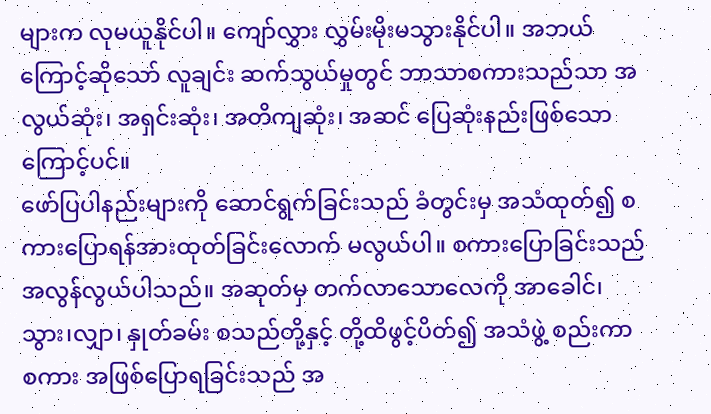များက လုမယူနိုင်ပါ။ ကျော်လွှား လွှမ်းမိုးမသွားနိုင်ပါ။ အဘယ်ကြောင့်ဆိုသော် လူချင်း ဆက်သွယ်မှုတွင် ဘာသာစကားသည်သာ အလွယ်ဆုံး၊ အရှင်းဆုံး၊ အတိကျဆုံး၊ အဆင် ပြေဆုံးနည်းဖြစ်သောကြောင့်ပင်။
ဖော်ပြပါနည်းများကို ဆောင်ရွက်ခြင်းသည် ခံတွင်းမှ အသံထုတ်၍ စကားပြောရန်အားထုတ်ခြင်းလောက် မလွယ်ပါ။ စကားပြောခြင်းသည် အလွန်လွယ်ပါသည်။ အဆုတ်မှ တက်လာသောလေကို အာခေါင်၊ သွား၊လျှာ၊ နှုတ်ခမ်း စသည်တို့နှင့် တို့ထိဖွင့်ပိတ်၍ အသံဖွဲ့ စည်းကာ စကား အဖြစ်ပြောရခြင်းသည် အ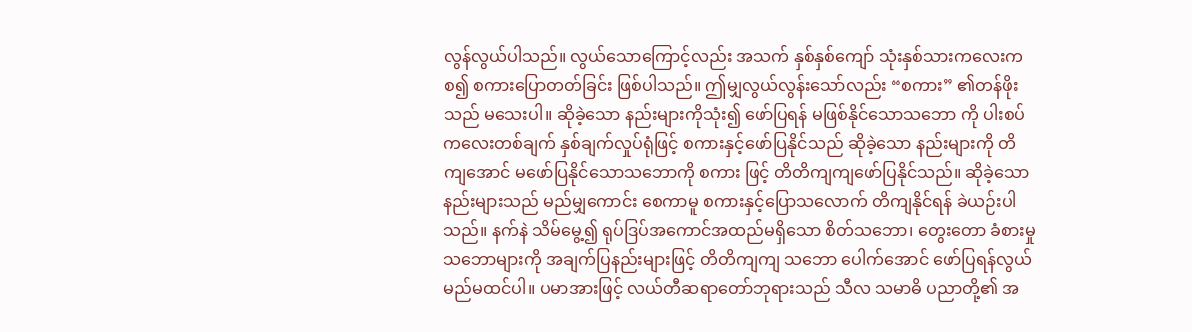လွန်လွယ်ပါသည်။ လွယ်သောကြောင့်လည်း အသက် နှစ်နှစ်ကျော် သုံးနှစ်သားကလေးက စ၍ စကားပြောတတ်ခြင်း ဖြစ်ပါသည်။ ဤမျှလွယ်လွန်းသော်လည်း “စကား” ၏တန်ဖိုးသည် မသေးပါ။ ဆိုခဲ့သော နည်းများကိုသုံး၍ ဖော်ပြရန် မဖြစ်နိုင်သောသဘော ကို ပါးစပ်ကလေးတစ်ချက် နှစ်ချက်လှုပ်ရုံဖြင့် စကားနှင့်ဖော်ပြနိုင်သည် ဆိုခဲ့သော နည်းများကို တိကျအောင် မဖော်ပြနိုင်သောသဘောကို စကား ဖြင့် တိတိကျကျဖော်ပြနိုင်သည်။ ဆိုခဲ့သော နည်းများသည် မည်မျှကောင်း စေကာမူ စကားနှင့်ပြောသလောက် တိကျနိုင်ရန် ခဲယဉ်းပါသည်။ နက်နဲ သိမ်မွေ့၍ ရုပ်ဒြပ်အကောင်အထည်မရှိသော စိတ်သဘော၊ တွေးတော ခံစားမှု သဘောများကို အချက်ပြနည်းများဖြင့် တိတိကျကျ သဘော ပေါက်အောင် ဖော်ပြရန်လွယ်မည်မထင်ပါ။ ပမာအားဖြင့် လယ်တီဆရာတော်ဘုရားသည် သီလ သမာဓိ ပညာတို့၏ အ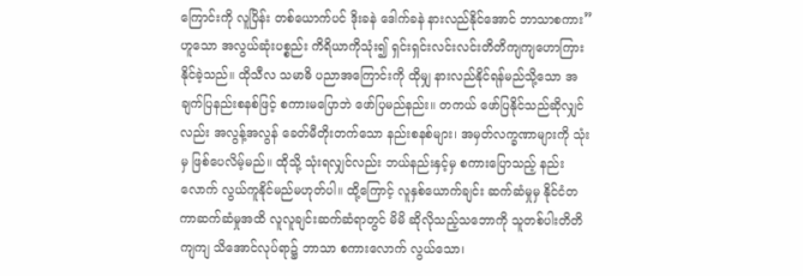ကြောင်းကို လူပြိန်း တစ်ယောက်ပင် ဒိုးခနဲ ဒေါက်ခနဲ နားလည်နိုင်အောင် ဘာသာစကား” ဟူသော အလွယ်ဆုံးပစ္စည်း ကိရိယာကိုသုံး၍ ရှင်းရှင်းလင်းလင်းတိတိကျကျဟောကြားနိုင်ခဲ့သည်။ ထိုသီလ သမာဓိ ပညာအကြောင်းကို ထိုမျှ နားလည်နိုင်ရန်မည်သို့သော အချက်ပြနည်းစနစ်ဖြင့် စကားမပြောဘဲ ဖော်ပြမည်နည်း။ တကယ် ဖော်ပြနိုင်သည်ဆိုလျှင်လည်း အလွန့်အလွန် ခေတ်မီတိုးတက်သော နည်းစနစ်များ၊ အမှတ်လက္ခဏာများကို သုံးမှ ဖြစ်ပေလိမ့်မည်။ ထိုသို့ သုံးရလျှင်လည်း ဘယ်နည်းနှင့်မှ စကားပြောသည့် နည်းလောက် လွယ်ကူနိုင်မည်မဟုတ်ပါ။ ထို့ကြောင့် လူနှစ်ယောက်ချင်း ဆက်ဆံမှုမှ နိုင်ငံတကာဆက်ဆံမှုအထိ လူလူချင်းဆက်ဆံရာတွင် မိမိ ဆိုလိုသည့်သဘောကို သူတစ်ပါးတိတိကျကျ သိအောင်လုပ်ရာ၌ ဘာသာ စကားလောက် လွယ်သော၊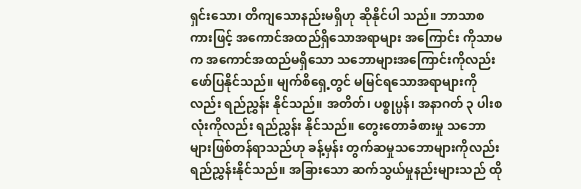ရှင်းသော၊ တိကျသောနည်းမရှိဟု ဆိုနိုင်ပါ သည်။ ဘာသာစကားဖြင့် အကောင်အထည်ရှိသောအရာများ အကြောင်း ကိုသာမက အကောင်အထည်မရှိသော သဘောများအကြောင်းကိုလည်းဖော်ပြနိုင်သည်။ မျက်စိရှေ့တွင် မမြင်ရသောအရာများကိုလည်း ရည်ညွှန်း နိုင်သည်။ အတိတ်၊ ပစ္စုပ္ပန်၊ အနာဂတ် ၃ ပါးစလုံးကိုလည်း ရည်ညွှန်း နိုင်သည်။ တွေးတောခံစားမှု သဘောများဖြစ်တန်ရာသည်ဟု ခန့်မှန်း တွက်ဆမှုသဘောများကိုလည်း ရည်ညွှန်းနိုင်သည်။ အခြားသော ဆက်သွယ်မှုနည်းများသည် ထို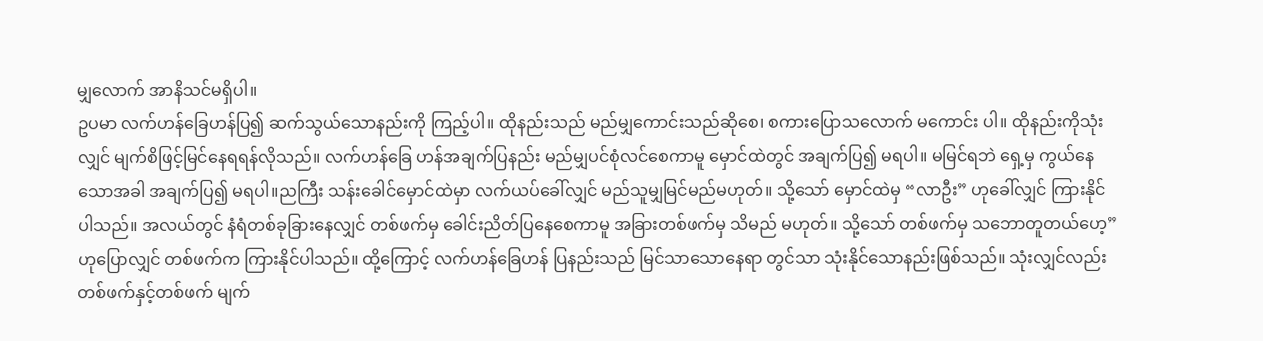မျှလောက် အာနိသင်မရှိပါ။
ဥပမာ လက်ဟန်ခြေဟန်ပြ၍ ဆက်သွယ်သောနည်းကို ကြည့်ပါ။ ထိုနည်းသည် မည်မျှကောင်းသည်ဆိုစေ၊ စကားပြောသလောက် မကောင်း ပါ။ ထိုနည်းကိုသုံးလျှင် မျက်စိဖြင့်မြင်နေရရန်လိုသည်။ လက်ဟန်ခြေ ဟန်အချက်ပြနည်း မည်မျှပင်စုံလင်စေကာမူ မှောင်ထဲတွင် အချက်ပြ၍ မရပါ။ မမြင်ရဘဲ ရှေ့မှ ကွယ်နေသောအခါ အချက်ပြ၍ မရပါ။ညကြီး သန်းခေါင်မှောင်ထဲမှာ လက်ယပ်ခေါ်လျှင် မည်သူမျှမြင်မည်မဟုတ်။ သို့သော် မှောင်ထဲမှ “လာဦး” ဟုခေါ်လျှင် ကြားနိုင်ပါသည်။ အလယ်တွင် နံရံတစ်ခုခြားနေလျှင် တစ်ဖက်မှ ခေါင်းညိတ်ပြနေစေကာမူ အခြားတစ်ဖက်မှ သိမည် မဟုတ်။ သို့သော် တစ်ဖက်မှ သဘောတူတယ်ဟေ့” ဟုပြောလျှင် တစ်ဖက်က ကြားနိုင်ပါသည်။ ထို့ကြောင့် လက်ဟန်ခြေဟန် ပြနည်းသည် မြင်သာသောနေရာ တွင်သာ သုံးနိုင်သောနည်းဖြစ်သည်။ သုံးလျှင်လည်း တစ်ဖက်နှင့်တစ်ဖက် မျက်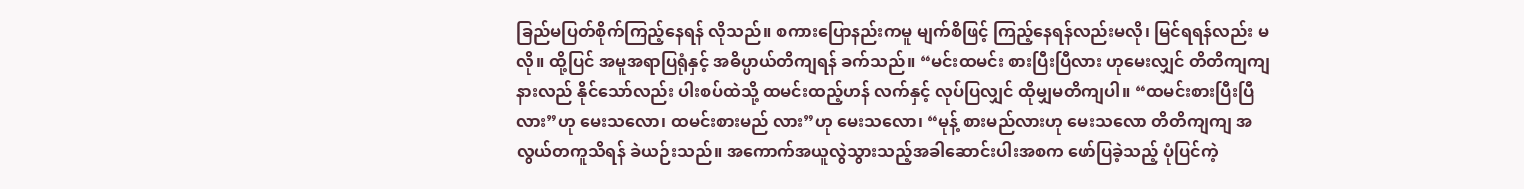ခြည်မပြတ်စိုက်ကြည့်နေရန် လိုသည်။ စကားပြောနည်းကမူ မျက်စိဖြင့် ကြည့်နေရန်လည်းမလို၊ မြင်ရရန်လည်း မလို။ ထို့ပြင် အမူအရာပြရုံနှင့် အဓိပ္ပာယ်တိကျရန် ခက်သည်။ “မင်းထမင်း စားပြီးပြီလား ဟုမေးလျှင် တိတိကျကျနားလည် နိုင်သော်လည်း ပါးစပ်ထဲသို့ ထမင်းထည့်ဟန် လက်နှင့် လုပ်ပြလျှင် ထိုမျှမတိကျပါ။ “ထမင်းစားပြီးပြီလား”ဟု မေးသလော၊ ထမင်းစားမည် လား”ဟု မေးသလော၊ “မုန့် စားမည်လားဟု မေးသလော တိတိကျကျ အလွယ်တကူသိရန် ခဲယဉ်းသည်။ အကောက်အယူလွဲသွားသည့်အခါဆောင်းပါးအစက ဖော်ပြခဲ့သည့် ပုံပြင်ကဲ့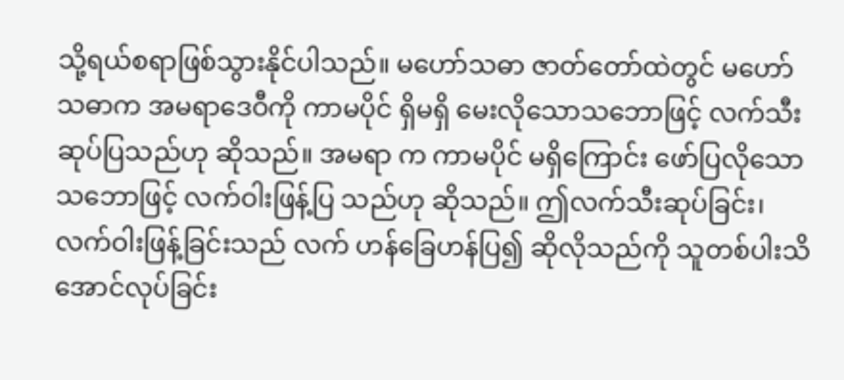သို့ရယ်စရာဖြစ်သွားနိုင်ပါသည်။ မဟော်သဓာ ဇာတ်တော်ထဲတွင် မဟော်သဓာက အမရာဒေဝီကို ကာမပိုင် ရှိမရှိ မေးလိုသောသဘောဖြင့် လက်သီးဆုပ်ပြသည်ဟု ဆိုသည်။ အမရာ က ကာမပိုင် မရှိကြောင်း ဖော်ပြလိုသော သဘောဖြင့် လက်ဝါးဖြန့်ပြ သည်ဟု ဆိုသည်။ ဤလက်သီးဆုပ်ခြင်း၊ လက်ဝါးဖြန့်ခြင်းသည် လက် ဟန်ခြေဟန်ပြ၍ ဆိုလိုသည်ကို သူတစ်ပါးသိအောင်လုပ်ခြင်း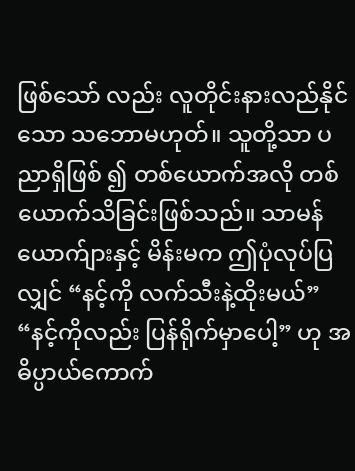ဖြစ်သော် လည်း လူတိုင်းနားလည်နိုင်သော သဘောမဟုတ်။ သူတို့သာ ပညာရှိဖြစ် ၍ တစ်ယောက်အလို တစ်ယောက်သိခြင်းဖြစ်သည်။ သာမန်ယောက်ျားနှင့် မိန်းမက ဤပုံလုပ်ပြလျှင် “နင့်ကို လက်သီးနဲ့ထိုးမယ်” “နင့်ကိုလည်း ပြန်ရိုက်မှာပေါ့” ဟု အဓိပ္ပာယ်ကောက်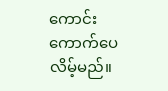ကောင်း ကောက်ပေလိမ့်မည်။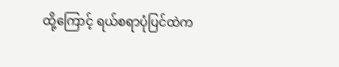ထို့ကြောင့် ရယ်စရာပုံပြင်ထဲက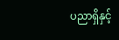ပညာရှိနှင့်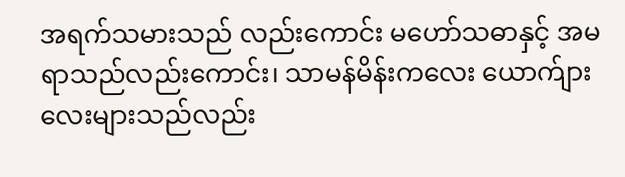အရက်သမားသည် လည်းကောင်း မဟော်သဓာနှင့် အမရာသည်လည်းကောင်း၊ သာမန်မိန်းကလေး ယောက်ျားလေးများသည်လည်း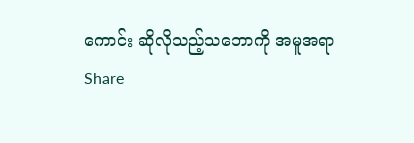ကောင်း ဆိုလိုသည့်သဘောကို အမူအရာ
Share